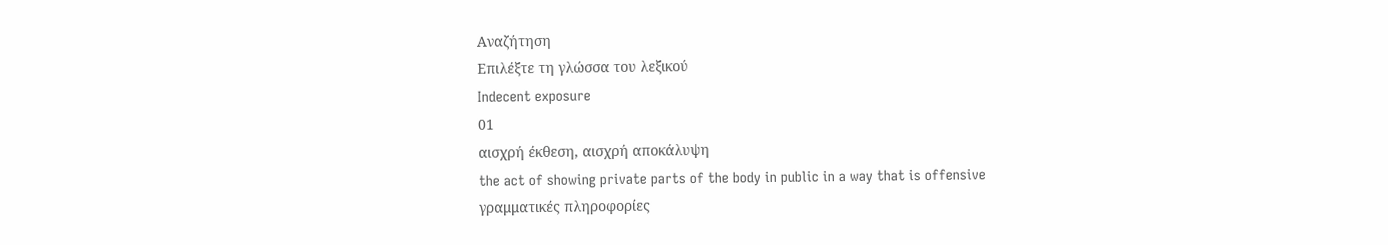Αναζήτηση
Επιλέξτε τη γλώσσα του λεξικού
Indecent exposure
01
αισχρή έκθεση, αισχρή αποκάλυψη
the act of showing private parts of the body in public in a way that is offensive
γραμματικές πληροφορίες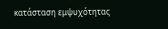κατάσταση εμψυχότητας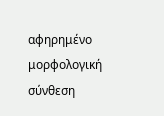αφηρημένο
μορφολογική σύνθεση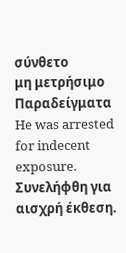σύνθετο
μη μετρήσιμο
Παραδείγματα
He was arrested for indecent exposure.
Συνελήφθη για αισχρή έκθεση.